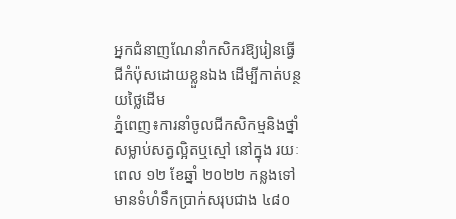អ្នកជំនាញណែនាំកសិករឱ្យរៀនធ្វើជីកំប៉ុសដោយខ្លួនឯង ដើម្បីកាត់បន្ថយថ្លៃដើម
ភ្នំពេញ៖ការនាំចូលជីកសិកម្មនិងថ្នាំសម្លាប់សត្វល្អិតឬស្មៅ នៅក្នុង រយៈ ពេល ១២ ខែឆ្នាំ ២០២២ កន្លងទៅ មានទំហំទឹកប្រាក់សរុបជាង ៤៨០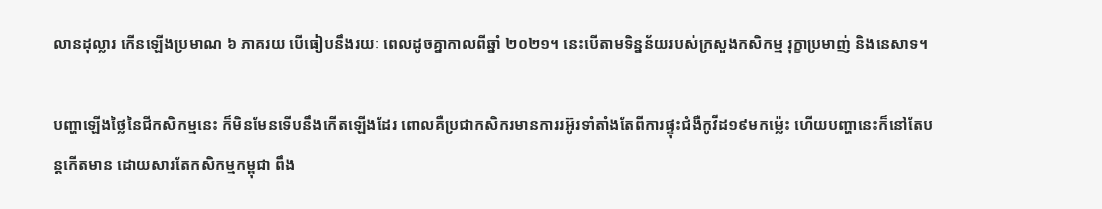លានដុល្លារ កើនឡើងប្រមាណ ៦ ភាគរយ បើធៀបនឹងរយៈ ពេលដូចគ្នាកាលពីឆ្នាំ ២០២១។ នេះបើតាមទិន្នន័យរបស់ក្រសួងកសិកម្ម រុក្ខាប្រមាញ់ និងនេសាទ។

បញ្ហាឡើងថ្លៃនៃជីកសិកម្មនេះ ក៏មិនមែនទើបនឹងកើតឡើងដែរ ពោលគឺប្រជាកសិករមានការរអ៊ូរទាំតាំងតែពីការផ្ទុះជំងឺកូវីដ១៩មកម៉្លេះ ហើយបញ្ហានេះក៏នៅតែបន្តកើតមាន ដោយសារតែកសិកម្មកម្ពុជា ពឹង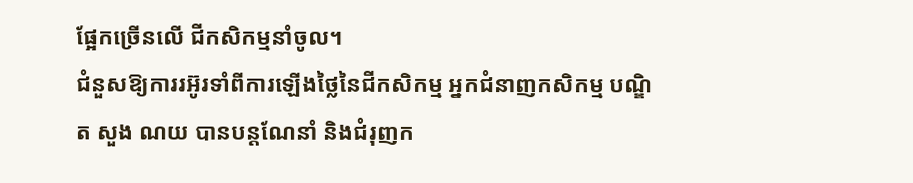ផ្អែកច្រើនលើ ជីកសិកម្មនាំចូល។
ជំនួសឱ្យការរអ៊ូរទាំពីការឡើងថ្លៃនៃជីកសិកម្ម អ្នកជំនាញកសិកម្ម បណ្ឌិត សួង ណយ បានបន្តណែនាំ និងជំរុញក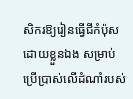សិករឱ្យរៀនធ្វើជីកំប៉ុស ដោយខ្លួនឯង សម្រាប់ប្រើប្រាស់លើដំណាំរបស់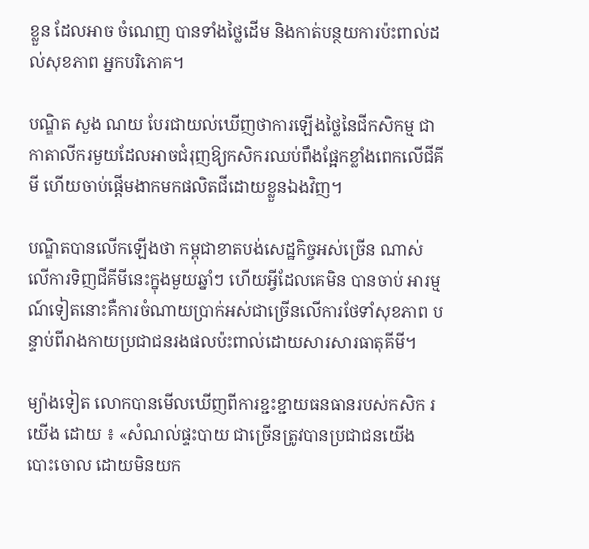ខ្លួន ដែលអាច ចំណេញ បានទាំងថ្លៃដើម និងកាត់បន្ថយការប៉ះពាល់ដល់សុខភាព អ្នកបរិភោគ។

បណ្ឌិត សួង ណយ បែរជាយល់ឃើញថាការឡើងថ្លៃនៃជីកសិកម្ម ជាកាតាលីករមួយដែលអាចជំរុញឱ្យកសិករឈប់ពឹងផ្អែកខ្លាំងពេកលើជីគីមី ហើយចាប់ផ្ដើមងាកមកផលិតជីដោយខ្លួនឯងវិញ។

បណ្ឌិតបានលើកឡើងថា កម្ពុជាខាតបង់សេដ្ឋកិច្ចអស់ច្រើន ណាស់ លើការទិញជីគីមីនេះក្នុងមួយឆ្នាំៗ ហើយអ្វីដែលគេមិន បានចាប់ អារម្មណ៍ទៀតនោះគឺការចំណាយប្រាក់អស់ជាច្រើនលើការថែទាំសុខភាព បន្ទាប់ពីរាងកាយប្រជាជនរងផលប៉ះពាល់ដោយសារសារធាតុគីមី។

ម្យ៉ាងទៀត លោកបានមើលឃើញពីការខ្ជះខ្ជាយធនធានរបស់កសិក រ យើង ដោយ ៖ «សំណល់ផ្ទះបាយ ជាច្រើនត្រូវបានប្រជាជនយើង បោះចោល ដោយមិនយក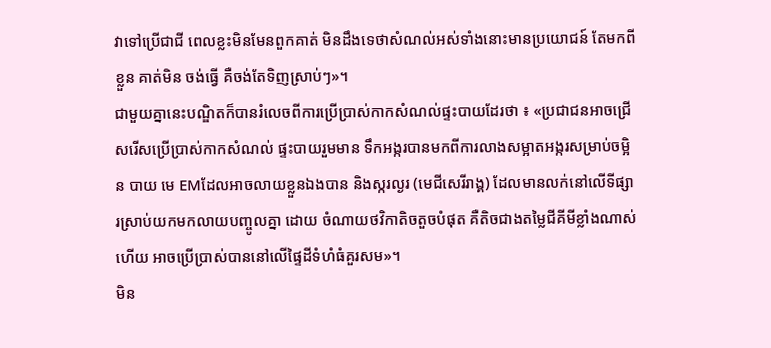វាទៅប្រើជាជី ពេលខ្លះមិនមែនពួកគាត់ មិនដឹងទេថាសំណល់អស់ទាំងនោះមានប្រយោជន៍ តែមកពីខ្លួន គាត់មិន ចង់ធ្វើ គឺចង់តែទិញស្រាប់ៗ»។
ជាមួយគ្នានេះបណ្ឌិតក៏បានរំលេចពីការប្រើប្រាស់កាកសំណល់ផ្ទះបាយដែរថា ៖ «ប្រជាជនអាចជ្រើសរើសប្រើប្រាស់កាកសំណល់ ផ្ទះបាយរួមមាន ទឹកអង្ករបានមកពីការលាងសម្អាតអង្ករសម្រាប់ចម្អិន បាយ មេ EMដែលអាចលាយខ្លួនឯងបាន និងស្ករល្ងរ (មេជីសេរីរាង្គ) ដែលមានលក់នៅលើទីផ្សារស្រាប់យកមកលាយបញ្ចូលគ្នា ដោយ ចំណាយថវិកាតិចតួចបំផុត គឺតិចជាងតម្លៃជីគីមីខ្លាំងណាស់ ហើយ អាចប្រើប្រាស់បាននៅលើផ្ទៃដីទំហំធំគួរសម»។
មិន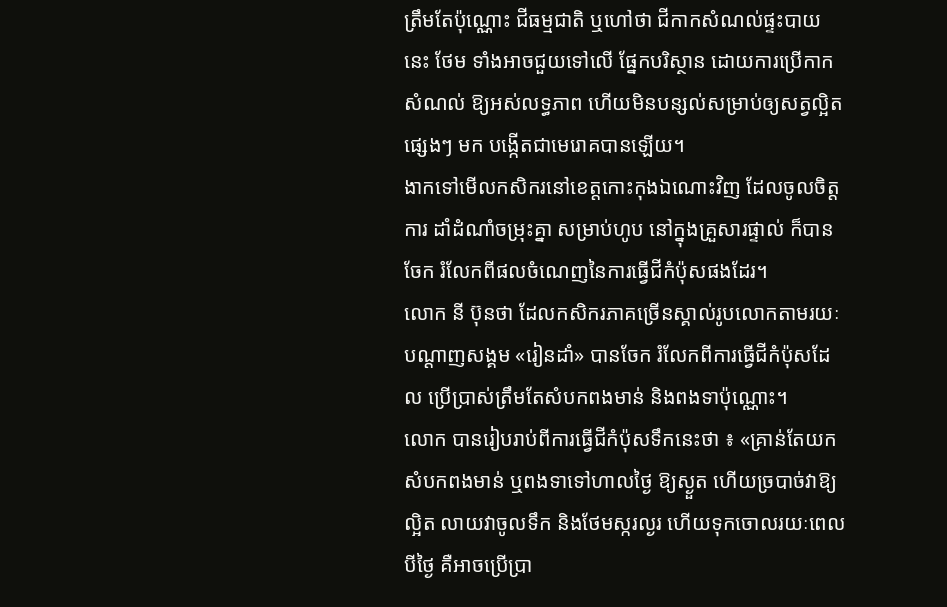ត្រឹមតែប៉ុណ្ណោះ ជីធម្មជាតិ ឬហៅថា ជីកាកសំណល់ផ្ទះបាយនេះ ថែម ទាំងអាចជួយទៅលើ ផ្នែកបរិស្ថាន ដោយការប្រើកាក សំណល់ ឱ្យអស់លទ្ធភាព ហើយមិនបន្សល់សម្រាប់ឲ្យសត្វល្អិតផ្សេងៗ មក បង្កើតជាមេរោគបានឡើយ។
ងាកទៅមើលកសិករនៅខេត្តកោះកុងឯណោះវិញ ដែលចូលចិត្តការ ដាំដំណាំចម្រុះគ្នា សម្រាប់ហូប នៅក្នុងគ្រួសារផ្ទាល់ ក៏បានចែក រំលែកពីផលចំណេញនៃការធ្វើជីកំប៉ុសផងដែរ។
លោក នី ប៊ុនថា ដែលកសិករភាគច្រើនស្គាល់រូបលោកតាមរយៈ បណ្ដាញសង្គម «រៀនដាំ» បានចែក រំលែកពីការធ្វើជីកំប៉ុសដែល ប្រើប្រាស់ត្រឹមតែសំបកពងមាន់ និងពងទាប៉ុណ្ណោះ។
លោក បានរៀបរាប់ពីការធ្វើជីកំប៉ុសទឹកនេះថា ៖ «គ្រាន់តែយក សំបកពងមាន់ ឬពងទាទៅហាលថ្ងៃ ឱ្យស្ងួត ហើយច្របាច់វាឱ្យល្អិត លាយវាចូលទឹក និងថែមស្ករល្ងរ ហើយទុកចោលរយៈពេលបីថ្ងៃ គឺអាចប្រើប្រា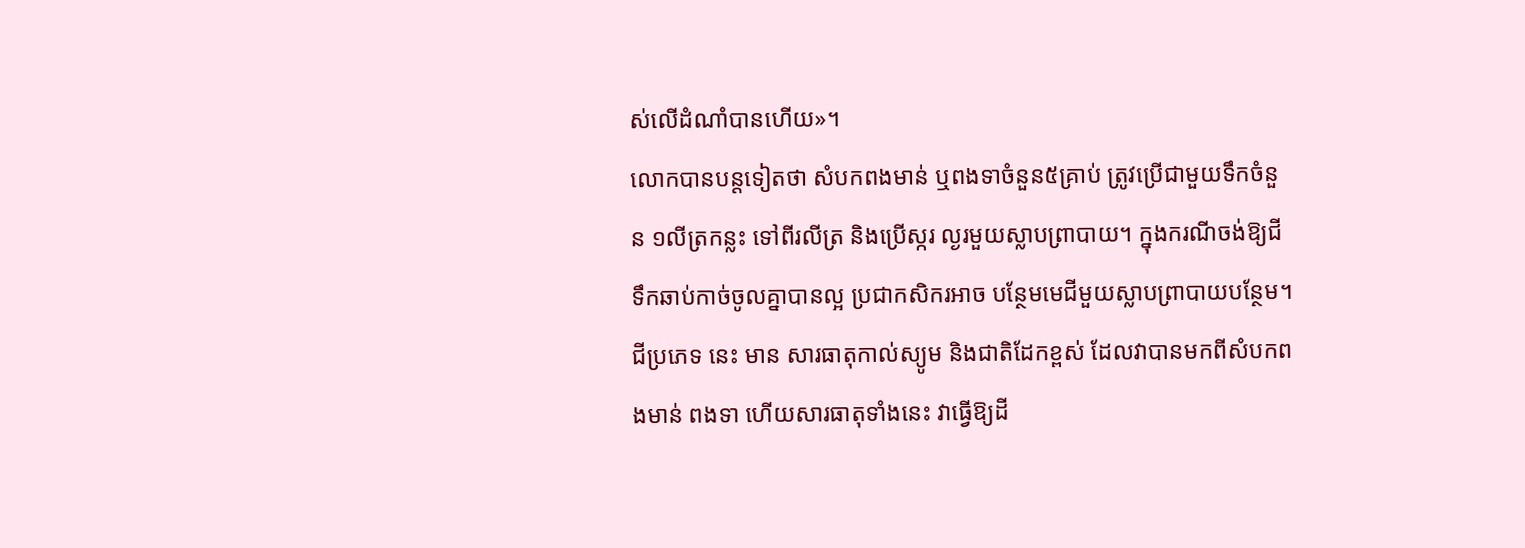ស់លើដំណាំបានហើយ»។
លោកបានបន្តទៀតថា សំបកពងមាន់ ឬពងទាចំនួន៥គ្រាប់ ត្រូវប្រើជាមួយទឹកចំនួន ១លីត្រកន្លះ ទៅពីរលីត្រ និងប្រើស្ករ ល្ងរមួយស្លាបព្រាបាយ។ ក្នុងករណីចង់ឱ្យជីទឹកឆាប់កាច់ចូលគ្នាបានល្អ ប្រជាកសិករអាច បន្ថែមមេជីមួយស្លាបព្រាបាយបន្ថែម។
ជីប្រភេទ នេះ មាន សារធាតុកាល់ស្យូម និងជាតិដែកខ្ពស់ ដែលវាបានមកពីសំបកពងមាន់ ពងទា ហើយសារធាតុទាំងនេះ វាធ្វើឱ្យដី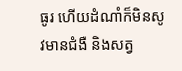ធូរ ហើយដំណាំក៏មិនសូវមានជំងឺ និងសត្វ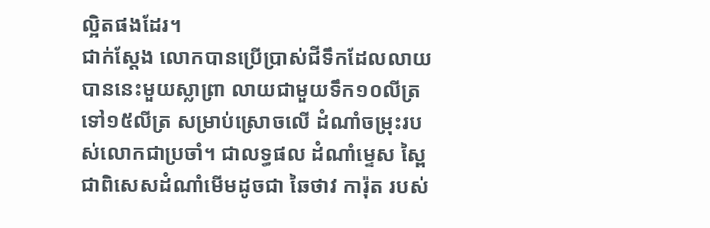ល្អិតផងដែរ។
ជាក់ស្ដែង លោកបានប្រើប្រាស់ជីទឹកដែលលាយបាននេះមួយស្លាព្រា លាយជាមួយទឹក១០លីត្រ ទៅ១៥លីត្រ សម្រាប់ស្រោចលើ ដំណាំចម្រុះរបស់លោកជាប្រចាំ។ ជាលទ្ធផល ដំណាំម្ទេស ស្ពៃ ជាពិសេសដំណាំមើមដូចជា ឆៃថាវ ការ៉ុត របស់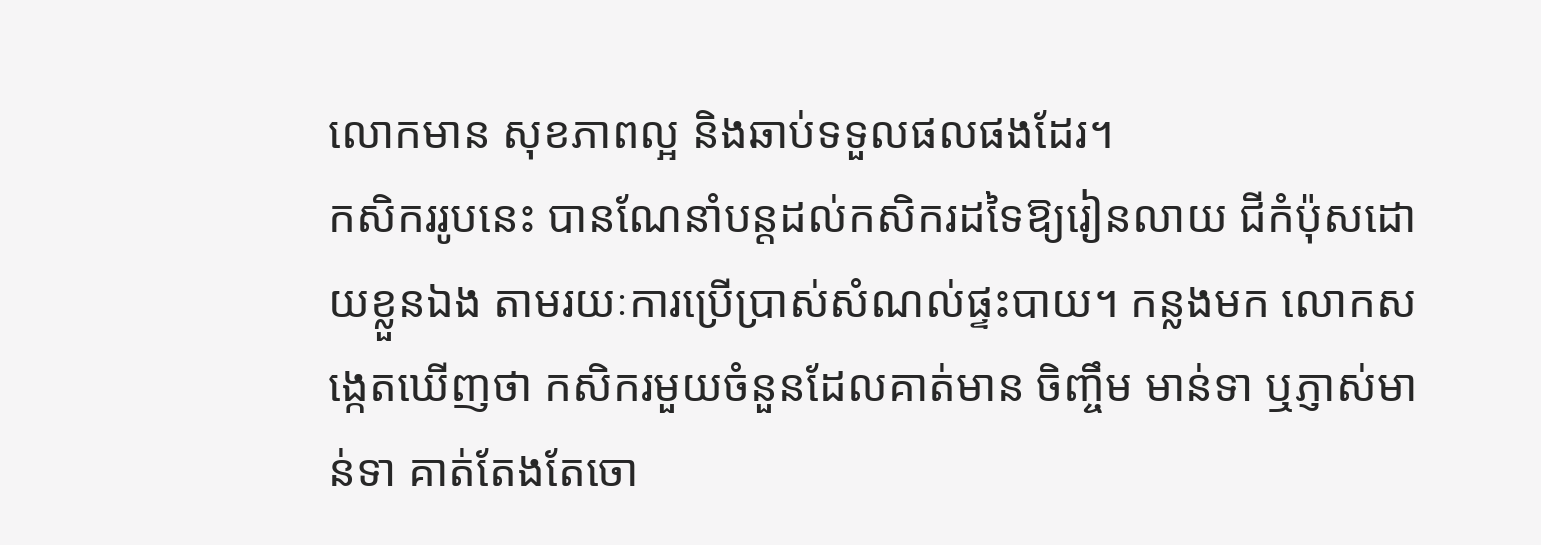លោកមាន សុខភាពល្អ និងឆាប់ទទួលផលផងដែរ។
កសិកររូបនេះ បានណែនាំបន្តដល់កសិករដទៃឱ្យរៀនលាយ ជីកំប៉ុសដោយខ្លួនឯង តាមរយៈការប្រើប្រាស់សំណល់ផ្ទះបាយ។ កន្លងមក លោកសង្កេតឃើញថា កសិករមួយចំនួនដែលគាត់មាន ចិញ្ចឹម មាន់ទា ឬភ្ញាស់មាន់ទា គាត់តែងតែចោ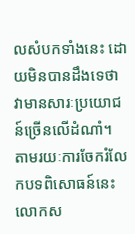លសំបកទាំងនេះ ដោយមិនបានដឹងទេថាវាមានសារៈប្រយោជន៍ច្រើនលើដំណាំ។
តាមរយៈការចែករំលែកបទពិសោធន៍នេះ លោកស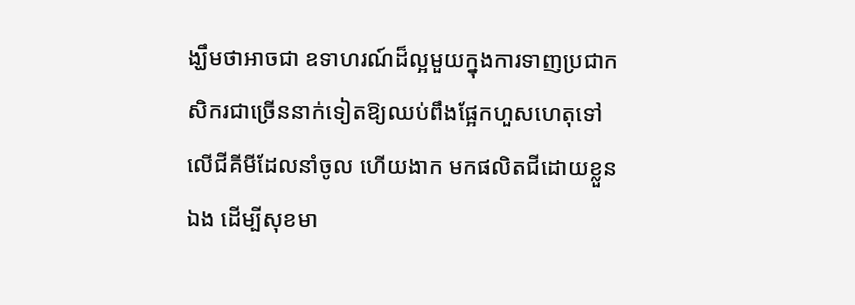ង្ឃឹមថាអាចជា ឧទាហរណ៍ដ៏ល្អមួយក្នុងការទាញប្រជាកសិករជាច្រើននាក់ទៀតឱ្យឈប់ពឹងផ្អែកហួសហេតុទៅលើជីគីមីដែលនាំចូល ហើយងាក មកផលិតជីដោយខ្លួនឯង ដើម្បីសុខមា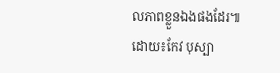លភាពខ្លួនឯងផងដែរ៕
ដោយ៖កែវ បុស្បា